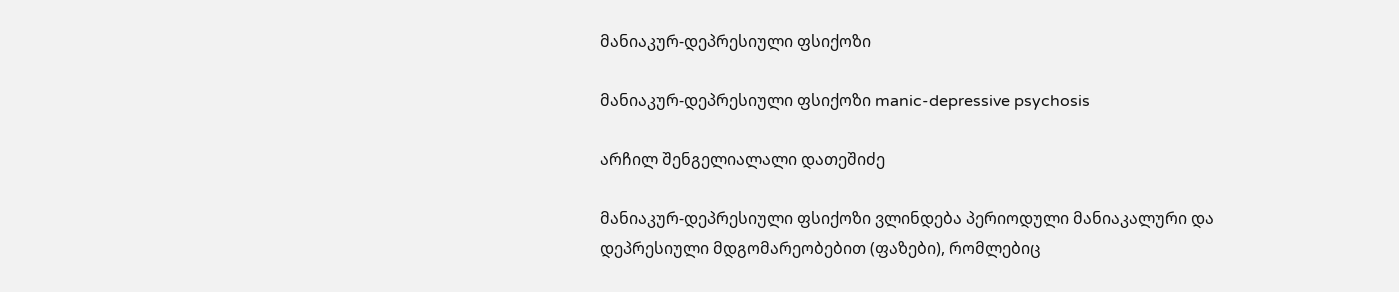მანიაკურ-დეპრესიული ფსიქოზი

მანიაკურ-დეპრესიული ფსიქოზი manic-depressive psychosis

არჩილ შენგელიალალი დათეშიძე

მანიაკურ-დეპრესიული ფსიქოზი ვლინდება პერიოდული მანიაკალური და დეპრესიული მდგომარეობებით (ფაზები), რომლებიც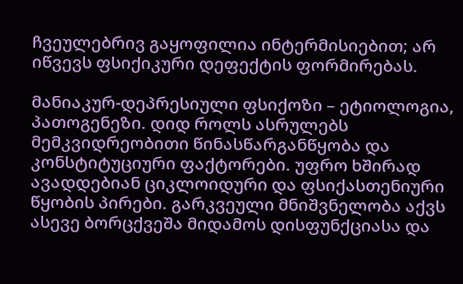ჩვეულებრივ გაყოფილია ინტერმისიებით; არ იწვევს ფსიქიკური დეფექტის ფორმირებას.

მანიაკურ-დეპრესიული ფსიქოზი – ეტიოლოგია, პათოგენეზი. დიდ როლს ასრულებს მემკვიდრეობითი წინასწარგანწყობა და კონსტიტუციური ფაქტორები. უფრო ხშირად ავადდებიან ციკლოიდური და ფსიქასთენიური წყობის პირები. გარკვეული მნიშვნელობა აქვს ასევე ბორცქვეშა მიდამოს დისფუნქციასა და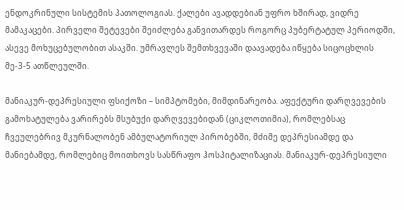ენდოკრინული სისტემის პათოლოგიას. ქალები ავადდებიან უფრო ხშირად, ვიდრე მამაკაცები. პირველი შეტევები შეიძლება განვითარდეს როგორც პუბერტატულ პერიოდში, ასევე მოხუცებულობით ასაკში. უმრავლეს შემთხვევაში დაავადება იწყება სიცოცხლის მე-3-5 ათწლეულში.

მანიაკურ-დეპრესიული ფსიქოზი – სიმპტომები, მიმდინარეობა. აფექტური დარღვევების გამოხატულება ვარირებს მსუბუქი დარღვევებიდან (ციკლოთიმია), რომლებსაც ჩვეულებრივ მკურნალობენ ამბულატორიულ პირობებში, მძიმე დეპრესიამდე და მანიებამდე, რომლებიც მოითხოვს სასწრაფო ჰოსპიტალიზაციას. მანიაკურ-დეპრესიული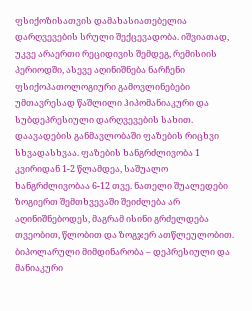ფსიქოზისათვის დამახასიათებელია დარღვევების სრული შექცევადობა. იშვიათად, უკვე არაერთი რეციდივის შემდეგ, რემისიის პერიოდში, ასევე აღინიშნება ნარჩენი ფსიქოპათოლოგიური გამოვლინებები უმთავრესად წაშლილი ჰიპომანიაკური და სუბდეპრესიული დარღვევების სახით. დაავადების განმავლობაში ფაზების რიცხვი სხვადასხვაა. ფაზების ხანგრძლივობა 1 კვირიდან 1-2 წლამდეა, საშუალო ხანგრძლივობაა 6-12 თვე. ნათელი შუალედები ზოგიერთ შემთხვევაში შეიძლება არ აღინიშნებოდეს, მაგრამ ისინი გრძელდება თვეობით, წლობით და ზოგჯერ ათწლეულობით. ბიპოლარული მიმდინარობა – დეპრესიული და მანიაკური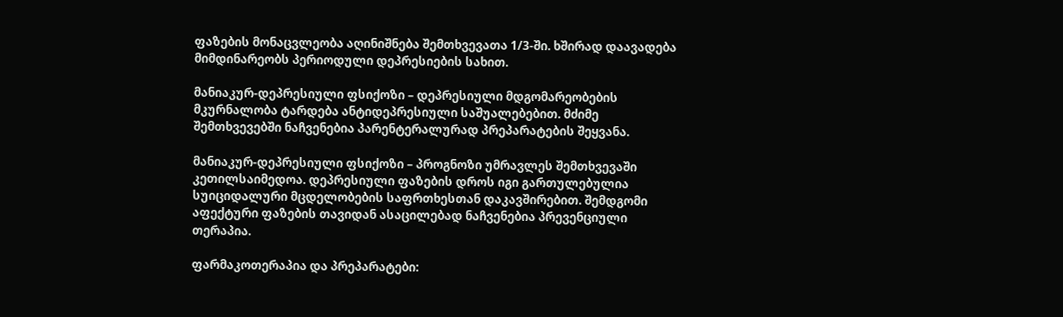ფაზების მონაცვლეობა აღინიშნება შემთხვევათა 1/3-ში. ხშირად დაავადება მიმდინარეობს პერიოდული დეპრესიების სახით.

მანიაკურ-დეპრესიული ფსიქოზი – დეპრესიული მდგომარეობების მკურნალობა ტარდება ანტიდეპრესიული საშუალებებით. მძიმე შემთხვევებში ნაჩვენებია პარენტერალურად პრეპარატების შეყვანა.

მანიაკურ-დეპრესიული ფსიქოზი – პროგნოზი უმრავლეს შემთხვევაში კეთილსაიმედოა. დეპრესიული ფაზების დროს იგი გართულებულია სუიციდალური მცდელობების საფრთხესთან დაკავშირებით. შემდგომი აფექტური ფაზების თავიდან ასაცილებად ნაჩვენებია პრევენციული თერაპია.

ფარმაკოთერაპია და პრეპარატები: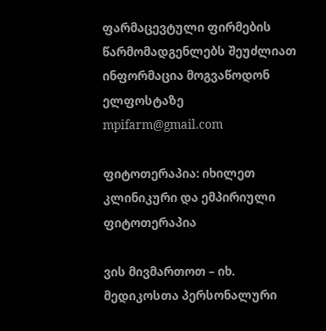ფარმაცევტული ფირმების წარმომადგენლებს შეუძლიათ ინფორმაცია მოგვაწოდონ ელფოსტაზე mpifarm@gmail.com

ფიტოთერაპია: იხილეთ კლინიკური და ემპირიული ფიტოთერაპია

ვის მივმართოთ – იხ. მედიკოსთა პერსონალური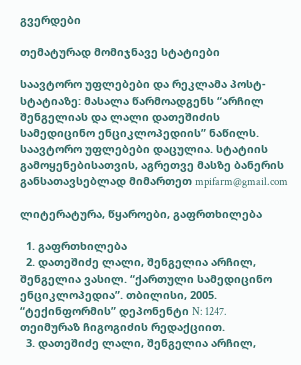გვერდები

თემატურად მომიჯნავე სტატიები

საავტორო უფლებები და რეკლამა პოსტ-სტატიაზე: მასალა წარმოადგენს “არჩილ შენგელიას და ლალი დათეშიძის სამედიცინო ენციკლოპედიის” ნაწილს. საავტორო უფლებები დაცულია. სტატიის გამოყენებისათვის, აგრეთვე მასზე ბანერის განსათავსებლად მიმართეთ mpifarm@gmail.com

ლიტერატურა, წყაროები, გაფრთხილება

  1. გაფრთხილება
  2. დათეშიძე ლალი, შენგელია არჩილ, შენგელია ვასილ. “ქართული სამედიცინო ენციკლოპედია”. თბილისი, 2005. “ტექინფორმის” დეპონენტი N: 1247. თეიმურაზ ჩიგოგიძის რედაქციით.
  3. დათეშიძე ლალი, შენგელია არჩილ,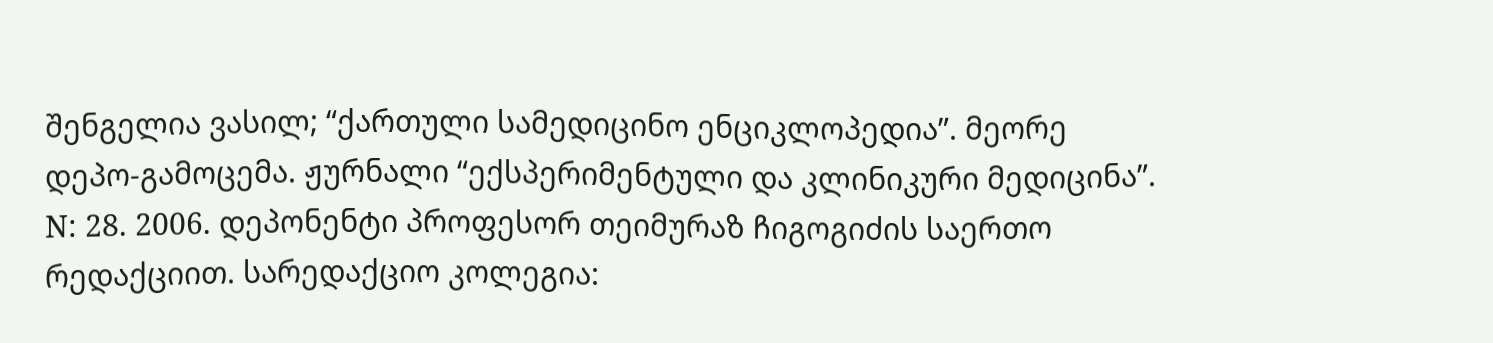შენგელია ვასილ; “ქართული სამედიცინო ენციკლოპედია”. მეორე დეპო-გამოცემა. ჟურნალი “ექსპერიმენტული და კლინიკური მედიცინა”. N: 28. 2006. დეპონენტი პროფესორ თეიმურაზ ჩიგოგიძის საერთო რედაქციით. სარედაქციო კოლეგია: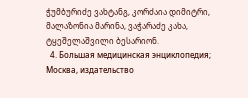ჭუმბურიძე ვახტანგ, კორძაია დიმიტრი, მალაზონია მარინა, ვაჭარაძე კახა, ტყეშელაშვილი ბესარიონ.
  4. Большая медицинская энциклопедия; Москва, издательство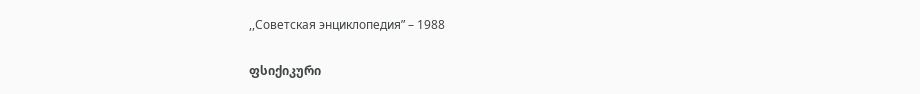,,Советская энциклопедия” – 1988

ფსიქიკური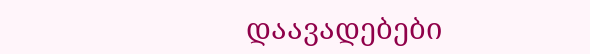დაავადებები